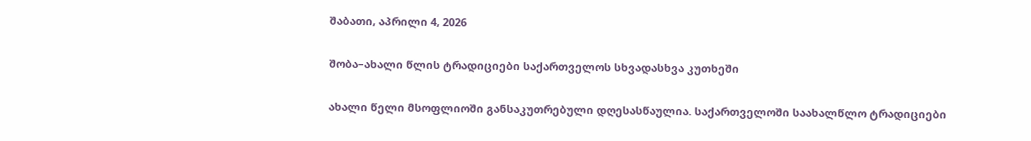შაბათი, აპრილი 4, 2026

შობა–ახალი წლის ტრადიციები საქართველოს სხვადასხვა კუთხეში

ახალი წელი მსოფლიოში განსაკუთრებული დღესასწაულია. საქართველოში საახალწლო ტრადიციები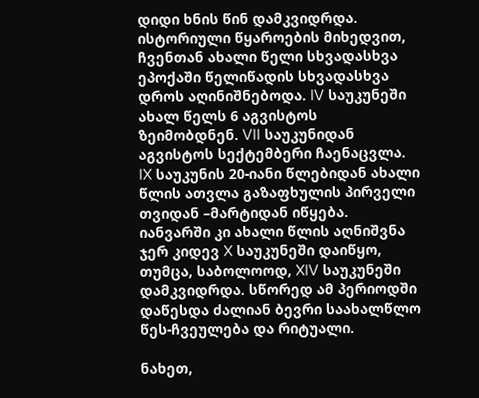დიდი ხნის წინ დამკვიდრდა. ისტორიული წყაროების მიხედვით, ჩვენთან ახალი წელი სხვადასხვა ეპოქაში წელიწადის სხვადასხვა დროს აღინიშნებოდა. IV საუკუნეში ახალ წელს 6 აგვისტოს ზეიმობდნენ. VII საუკუნიდან აგვისტოს სექტემბერი ჩაენაცვლა. IX საუკუნის 20-იანი წლებიდან ახალი წლის ათვლა გაზაფხულის პირველი თვიდან –მარტიდან იწყება. იანვარში კი ახალი წლის აღნიშვნა ჯერ კიდევ X საუკუნეში დაიწყო, თუმცა, საბოლოოდ, XIV საუკუნეში დამკვიდრდა. სწორედ ამ პერიოდში დაწესდა ძალიან ბევრი საახალწლო წეს-ჩვეულება და რიტუალი.

ნახეთ,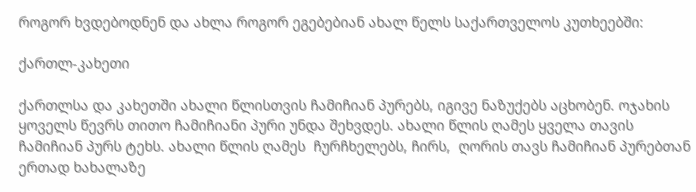როგორ ხვდებოდნენ და ახლა როგორ ეგებებიან ახალ წელს საქართველოს კუთხეებში:

ქართლ-კახეთი

ქართლსა და კახეთში ახალი წლისთვის ჩამიჩიან პურებს, იგივე ნაზუქებს აცხობენ. ოჯახის ყოველს წევრს თითო ჩამიჩიანი პური უნდა შეხვდეს. ახალი წლის ღამეს ყველა თავის ჩამიჩიან პურს ტეხს. ახალი წლის ღამეს  ჩურჩხელებს, ჩირს,  ღორის თავს ჩამიჩიან პურებთან ერთად ხახალაზე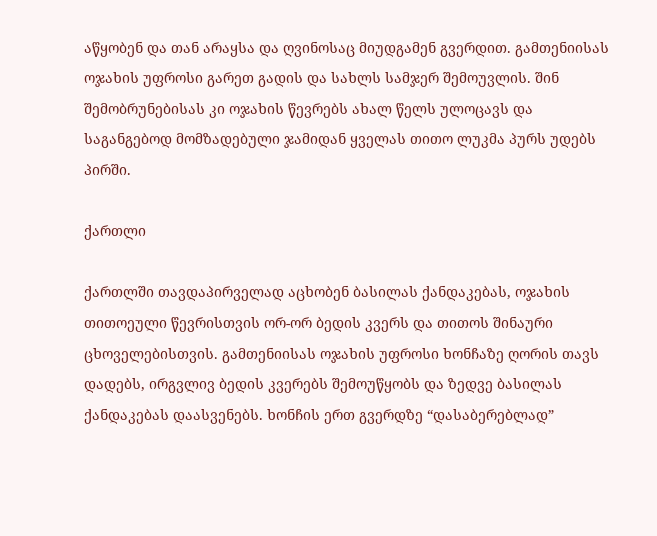აწყობენ და თან არაყსა და ღვინოსაც მიუდგამენ გვერდით. გამთენიისას ოჯახის უფროსი გარეთ გადის და სახლს სამჯერ შემოუვლის. შინ შემობრუნებისას კი ოჯახის წევრებს ახალ წელს ულოცავს და საგანგებოდ მომზადებული ჯამიდან ყველას თითო ლუკმა პურს უდებს პირში.

ქართლი

ქართლში თავდაპირველად აცხობენ ბასილას ქანდაკებას, ოჯახის თითოეული წევრისთვის ორ-ორ ბედის კვერს და თითოს შინაური ცხოველებისთვის. გამთენიისას ოჯახის უფროსი ხონჩაზე ღორის თავს დადებს, ირგვლივ ბედის კვერებს შემოუწყობს და ზედვე ბასილას ქანდაკებას დაასვენებს. ხონჩის ერთ გვერდზე “დასაბერებლად”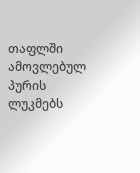თაფლში ამოვლებულ პურის ლუკმებს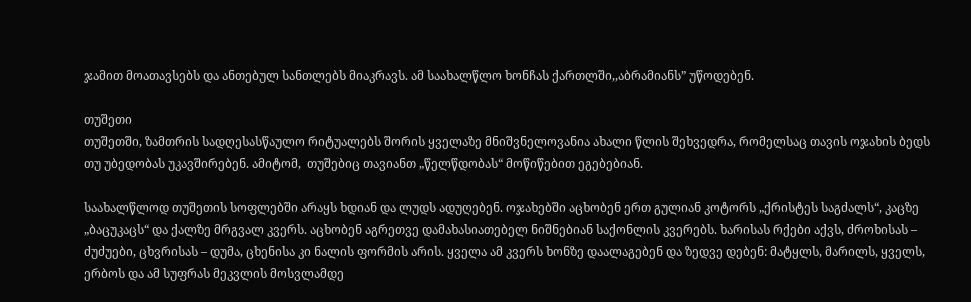ჯამით მოათავსებს და ანთებულ სანთლებს მიაკრავს. ამ საახალწლო ხონჩას ქართლში,,აბრამიანს” უწოდებენ.

თუშეთი
თუშეთში, ზამთრის სადღესასწაულო რიტუალებს შორის ყველაზე მნიშვნელოვანია ახალი წლის შეხვედრა, რომელსაც თავის ოჯახის ბედს თუ უბედობას უკავშირებენ. ამიტომ,  თუშებიც თავიანთ „წელწდობას“ მოწიწებით ეგებებიან.

საახალწლოდ თუშეთის სოფლებში არაყს ხდიან და ლუდს ადუღებენ. ოჯახებში აცხობენ ერთ გულიან კოტორს „ქრისტეს საგძალს“, კაცზე „ბაცუკაცს“ და ქალზე მრგვალ კვერს. აცხობენ აგრეთვე დამახასიათებელ ნიშნებიან საქონლის კვერებს. ხარისას რქები აქვს, ძროხისას – ძუძუები, ცხვრისას – დუმა, ცხენისა კი ნალის ფორმის არის. ყველა ამ კვერს ხონზე დაალაგებენ და ზედვე დებენ: მატყლს, მარილს, ყველს, ერბოს და ამ სუფრას მეკვლის მოსვლამდე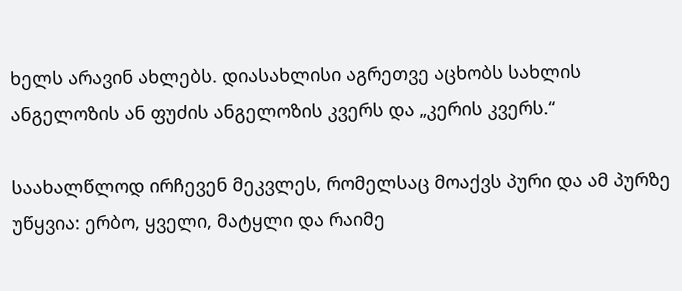ხელს არავინ ახლებს. დიასახლისი აგრეთვე აცხობს სახლის ანგელოზის ან ფუძის ანგელოზის კვერს და „კერის კვერს.“

საახალწლოდ ირჩევენ მეკვლეს, რომელსაც მოაქვს პური და ამ პურზე უწყვია: ერბო, ყველი, მატყლი და რაიმე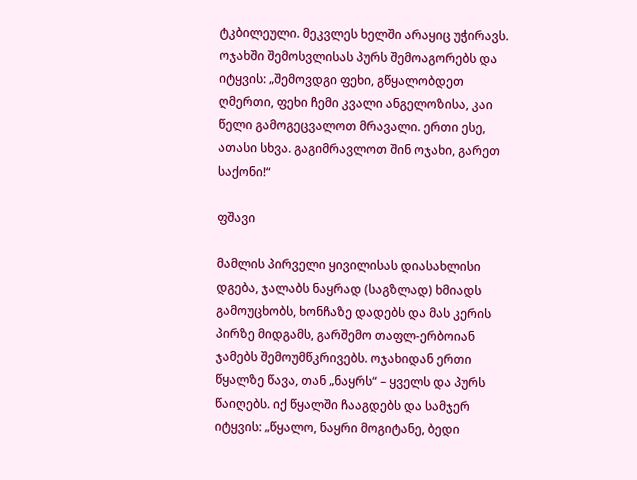ტკბილეული. მეკვლეს ხელში არაყიც უჭირავს. ოჯახში შემოსვლისას პურს შემოაგორებს და იტყვის: „შემოვდგი ფეხი, გწყალობდეთ ღმერთი, ფეხი ჩემი კვალი ანგელოზისა, კაი წელი გამოგეცვალოთ მრავალი. ერთი ესე, ათასი სხვა. გაგიმრავლოთ შინ ოჯახი, გარეთ საქონი!“

ფშავი

მამლის პირველი ყივილისას დიასახლისი დგება, ჯალაბს ნაყრად (საგზლად) ხმიადს გამოუცხობს, ხონჩაზე დადებს და მას კერის პირზე მიდგამს, გარშემო თაფლ-ერბოიან ჯამებს შემოუმწკრივებს. ოჯახიდან ერთი წყალზე წავა, თან „ნაყრს“ – ყველს და პურს წაიღებს. იქ წყალში ჩააგდებს და სამჯერ იტყვის: „წყალო, ნაყრი მოგიტანე, ბედი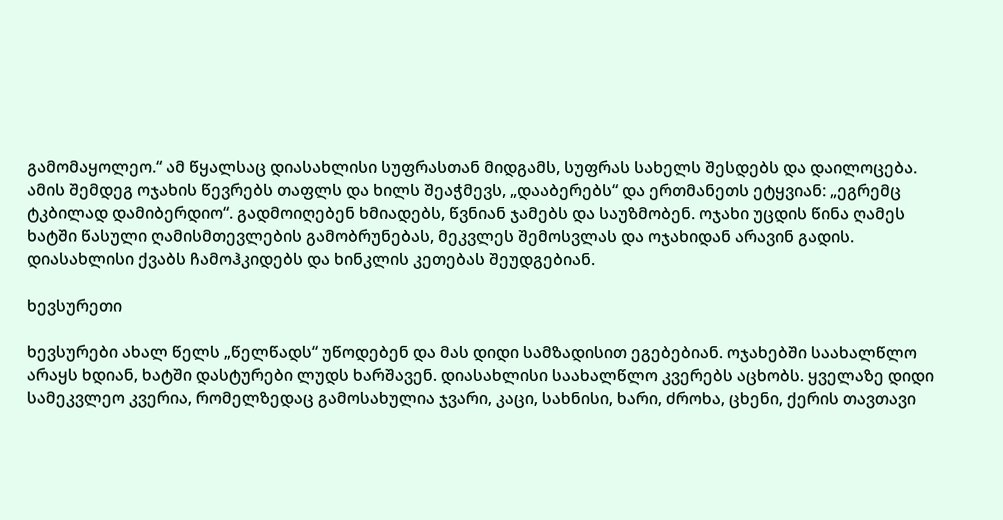გამომაყოლეო.“ ამ წყალსაც დიასახლისი სუფრასთან მიდგამს, სუფრას სახელს შესდებს და დაილოცება. ამის შემდეგ ოჯახის წევრებს თაფლს და ხილს შეაჭმევს, „დააბერებს“ და ერთმანეთს ეტყვიან: „ეგრემც ტკბილად დამიბერდიო“. გადმოიღებენ ხმიადებს, წვნიან ჯამებს და საუზმობენ. ოჯახი უცდის წინა ღამეს ხატში წასული ღამისმთევლების გამობრუნებას, მეკვლეს შემოსვლას და ოჯახიდან არავინ გადის. დიასახლისი ქვაბს ჩამოჰკიდებს და ხინკლის კეთებას შეუდგებიან.

ხევსურეთი

ხევსურები ახალ წელს „წელწადს“ უწოდებენ და მას დიდი სამზადისით ეგებებიან. ოჯახებში საახალწლო არაყს ხდიან, ხატში დასტურები ლუდს ხარშავენ. დიასახლისი საახალწლო კვერებს აცხობს. ყველაზე დიდი სამეკვლეო კვერია, რომელზედაც გამოსახულია ჯვარი, კაცი, სახნისი, ხარი, ძროხა, ცხენი, ქერის თავთავი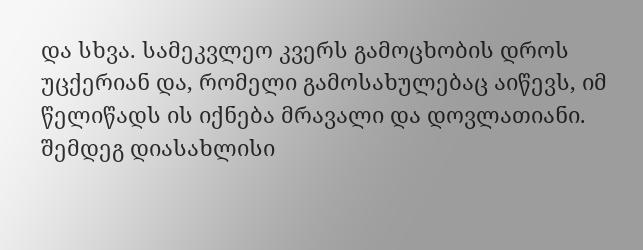და სხვა. სამეკვლეო კვერს გამოცხობის დროს უცქერიან და, რომელი გამოსახულებაც აიწევს, იმ წელიწადს ის იქნება მრავალი და დოვლათიანი. შემდეგ დიასახლისი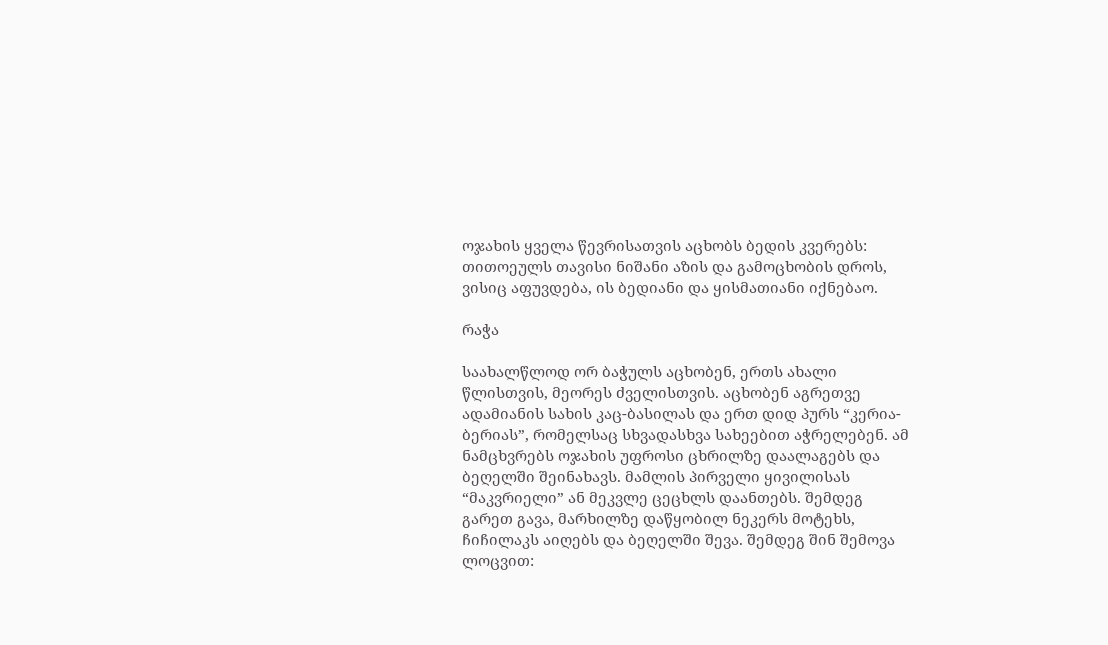ოჯახის ყველა წევრისათვის აცხობს ბედის კვერებს: თითოეულს თავისი ნიშანი აზის და გამოცხობის დროს, ვისიც აფუვდება, ის ბედიანი და ყისმათიანი იქნებაო.

რაჭა

საახალწლოდ ორ ბაჭულს აცხობენ, ერთს ახალი წლისთვის, მეორეს ძველისთვის. აცხობენ აგრეთვე ადამიანის სახის კაც-ბასილას და ერთ დიდ პურს “კერია-ბერიას”, რომელსაც სხვადასხვა სახეებით აჭრელებენ. ამ ნამცხვრებს ოჯახის უფროსი ცხრილზე დაალაგებს და ბეღელში შეინახავს. მამლის პირველი ყივილისას “მაკვრიელი” ან მეკვლე ცეცხლს დაანთებს. შემდეგ გარეთ გავა, მარხილზე დაწყობილ ნეკერს მოტეხს, ჩიჩილაკს აიღებს და ბეღელში შევა. შემდეგ შინ შემოვა ლოცვით: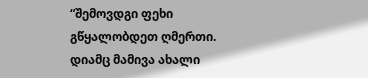“შემოვდგი ფეხი გწყალობდეთ ღმერთი. დიამც მამივა ახალი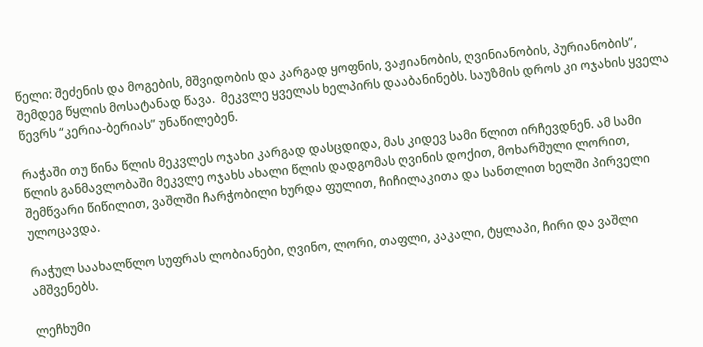წელი: შეძენის და მოგების, მშვიდობის და კარგად ყოფნის, ვაჟიანობის, ღვინიანობის, პურიანობის”,  შემდეგ წყლის მოსატანად წავა.  მეკვლე ყველას ხელპირს დააბანინებს. საუზმის დროს კი ოჯახის ყველა წევრს “კერია-ბერიას” უნაწილებენ.

რაჭაში თუ წინა წლის მეკვლეს ოჯახი კარგად დასცდიდა, მას კიდევ სამი წლით ირჩევდნენ. ამ სამი წლის განმავლობაში მეკვლე ოჯახს ახალი წლის დადგომას ღვინის დოქით, მოხარშული ლორით, შემწვარი წიწილით, ვაშლში ჩარჭობილი ხურდა ფულით, ჩიჩილაკითა და სანთლით ხელში პირველი ულოცავდა.

რაჭულ საახალწლო სუფრას ლობიანები, ღვინო, ლორი, თაფლი, კაკალი, ტყლაპი, ჩირი და ვაშლი ამშვენებს.

ლეჩხუმი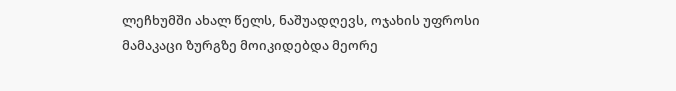ლეჩხუმში ახალ წელს, ნაშუადღევს, ოჯახის უფროსი მამაკაცი ზურგზე მოიკიდებდა მეორე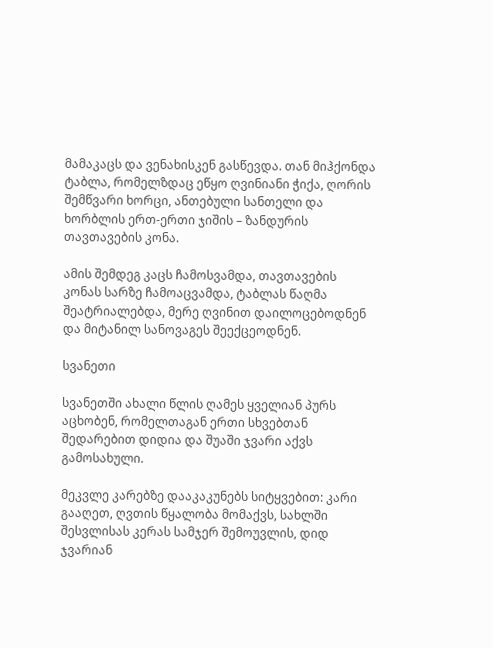მამაკაცს და ვენახისკენ გასწევდა. თან მიჰქონდა ტაბლა, რომელზდაც ეწყო ღვინიანი ჭიქა, ღორის შემწვარი ხორცი, ანთებული სანთელი და ხორბლის ერთ-ერთი ჯიშის – ზანდურის თავთავების კონა.

ამის შემდეგ კაცს ჩამოსვამდა, თავთავების კონას სარზე ჩამოაცვამდა, ტაბლას წაღმა შეატრიალებდა, მერე ღვინით დაილოცებოდნენ და მიტანილ სანოვაგეს შეექცეოდნენ.

სვანეთი

სვანეთში ახალი წლის ღამეს ყველიან პურს აცხობენ, რომელთაგან ერთი სხვებთან შედარებით დიდია და შუაში ჯვარი აქვს გამოსახული.

მეკვლე კარებზე დააკაკუნებს სიტყვებით: კარი გააღეთ, ღვთის წყალობა მომაქვს, სახლში შესვლისას კერას სამჯერ შემოუვლის, დიდ ჯვარიან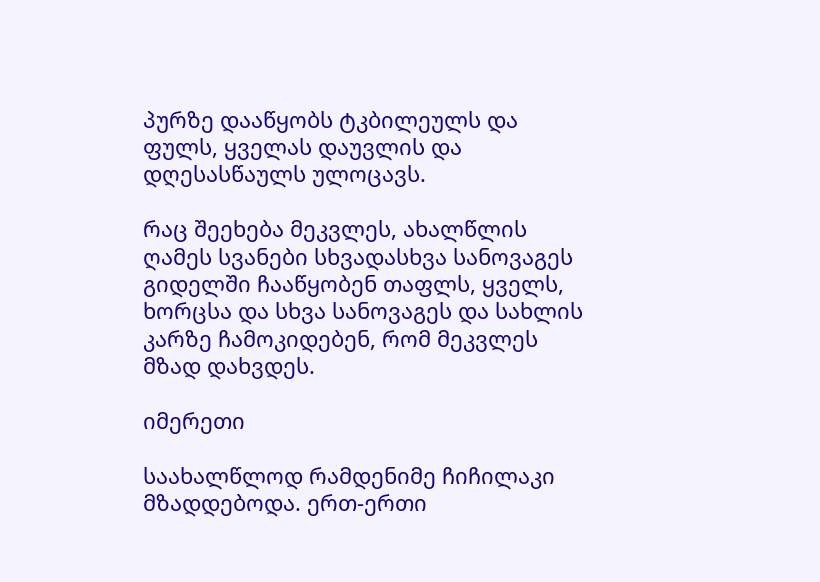პურზე დააწყობს ტკბილეულს და ფულს, ყველას დაუვლის და დღესასწაულს ულოცავს.

რაც შეეხება მეკვლეს, ახალწლის ღამეს სვანები სხვადასხვა სანოვაგეს გიდელში ჩააწყობენ თაფლს, ყველს, ხორცსა და სხვა სანოვაგეს და სახლის კარზე ჩამოკიდებენ, რომ მეკვლეს მზად დახვდეს.

იმერეთი

საახალწლოდ რამდენიმე ჩიჩილაკი მზადდებოდა. ერთ-ერთი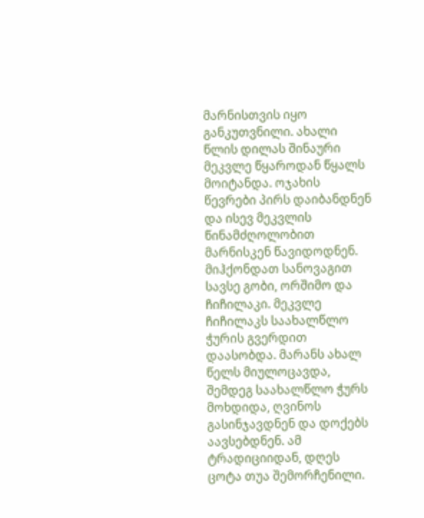მარნისთვის იყო განკუთვნილი. ახალი წლის დილას შინაური მეკვლე წყაროდან წყალს მოიტანდა. ოჯახის წევრები პირს დაიბანდნენ და ისევ მეკვლის წინამძღოლობით მარნისკენ წავიდოდნენ. მიჰქონდათ სანოვაგით სავსე გობი, ორშიმო და ჩიჩილაკი. მეკვლე ჩიჩილაკს საახალწლო ჭურის გვერდით დაასობდა. მარანს ახალ წელს მიულოცავდა, შემდეგ საახალწლო ჭურს მოხდიდა, ღვინოს გასინჯავდნენ და დოქებს აავსებდნენ. ამ ტრადიციიდან, დღეს ცოტა თუა შემორჩენილი.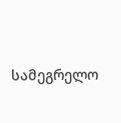სამეგრელო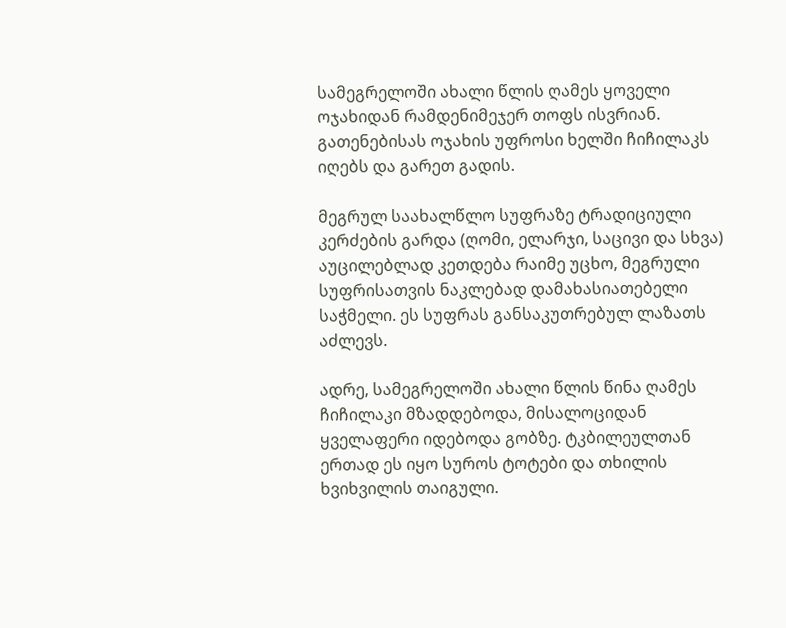სამეგრელოში ახალი წლის ღამეს ყოველი ოჯახიდან რამდენიმეჯერ თოფს ისვრიან. გათენებისას ოჯახის უფროსი ხელში ჩიჩილაკს იღებს და გარეთ გადის.

მეგრულ საახალწლო სუფრაზე ტრადიციული კერძების გარდა (ღომი, ელარჯი, საცივი და სხვა) აუცილებლად კეთდება რაიმე უცხო, მეგრული სუფრისათვის ნაკლებად დამახასიათებელი საჭმელი. ეს სუფრას განსაკუთრებულ ლაზათს აძლევს.

ადრე, სამეგრელოში ახალი წლის წინა ღამეს ჩიჩილაკი მზადდებოდა, მისალოციდან ყველაფერი იდებოდა გობზე. ტკბილეულთან ერთად ეს იყო სუროს ტოტები და თხილის ხვიხვილის თაიგული.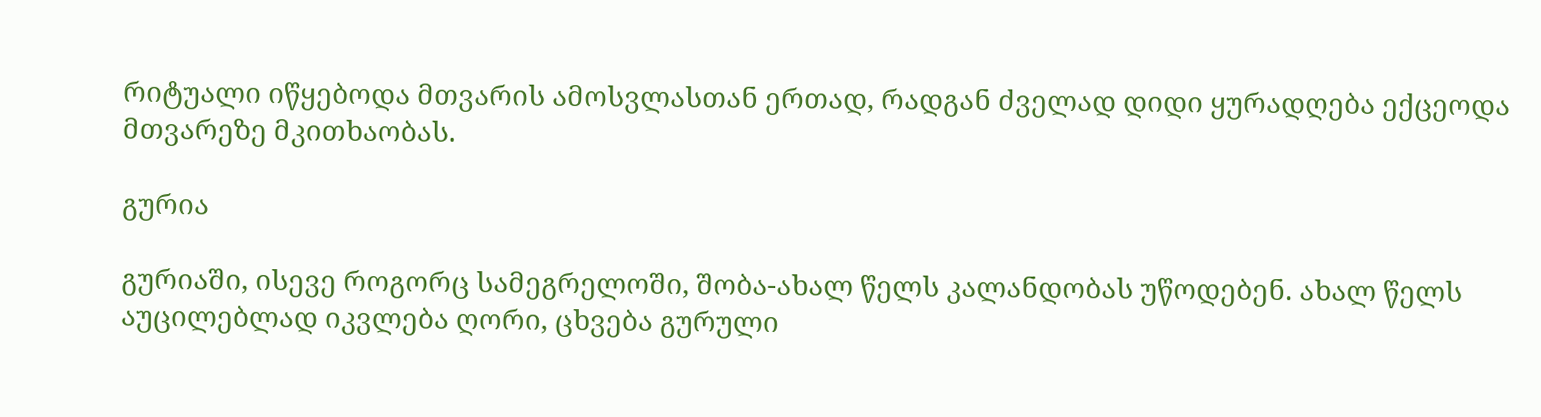რიტუალი იწყებოდა მთვარის ამოსვლასთან ერთად, რადგან ძველად დიდი ყურადღება ექცეოდა მთვარეზე მკითხაობას.

გურია

გურიაში, ისევე როგორც სამეგრელოში, შობა-ახალ წელს კალანდობას უწოდებენ. ახალ წელს აუცილებლად იკვლება ღორი, ცხვება გურული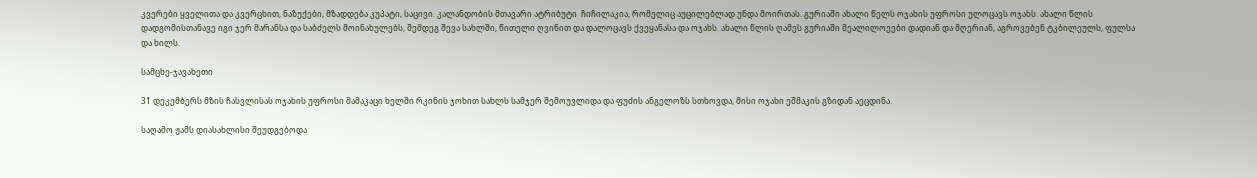კვერები ყველითა და კვერცხით, ნაზუქები, მზადდება კუპატი, საცივი. კალანდობის მთავარი ატრიბუტი  ჩიჩილაკია, რომელიც აუცილებლად უნდა მოირთას. გურიაში ახალი წელს ოჯახის უფროსი ულოცავს ოჯახს. ახალი წლის დადგომისთანავე იგი ჯერ მარანსა და საბძელს მოინახულებს, შემდეგ შევა სახლში, წითელი ღვინით და დალოცავს ქვეყანასა და ოჯახს. ახალი წლის ღამეს გურიაში მეალილოეები დადიან და მღერიან, აგროვებენ ტკბილეულს, ფულსა და ხილს.

სამცხე-ჯავახეთი

31 დეკემბერს მზის ჩასვლისას ოჯახის უფროსი მამაკაცი ხელში რკინის ჯოხით სახლს სამჯერ შემოუვლიდა და ფუძის ანგელოზს სთხოვდა, მისი ოჯახი ეშმაკის გზიდან აეცდინა.

საღამო ჟამს დიასახლისი შეუდგებოდა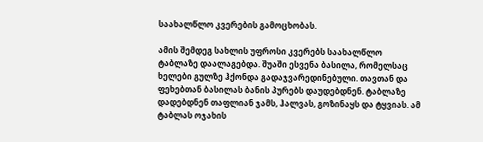საახალწლო კვერების გამოცხობას.

ამის შემდეგ სახლის უფროსი კვერებს საახალწლო ტაბლაზე დაალაგებდა. შუაში ესვენა ბასილა, რომელსაც ხელები გულზე ჰქონდა გადაჯვარედინებული. თავთან და ფეხებთან ბასილას ბანის პურებს დაუდებდნენ. ტაბლაზე დადებდნენ თაფლიან ჯამს, ჰალვას, გოზინაყს და ტყვიას. ამ ტაბლას ოჯახის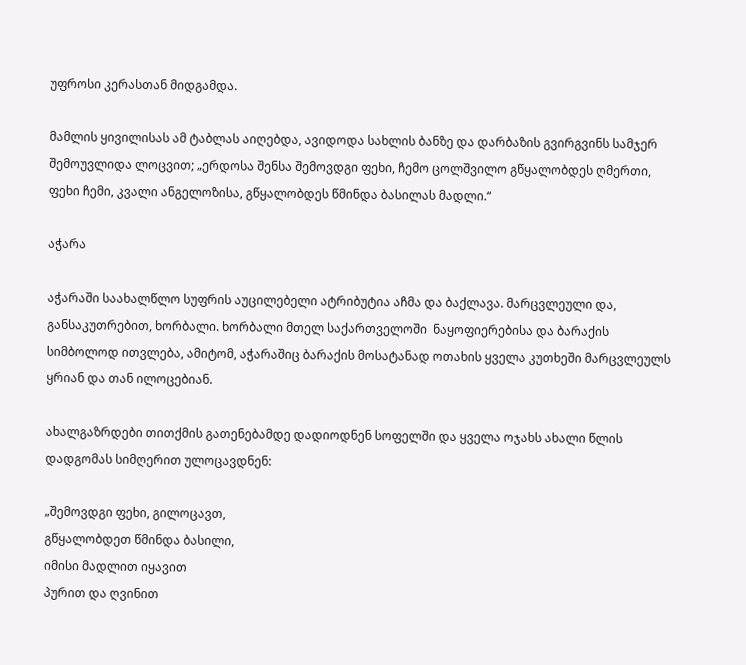უფროსი კერასთან მიდგამდა.

მამლის ყივილისას ამ ტაბლას აიღებდა, ავიდოდა სახლის ბანზე და დარბაზის გვირგვინს სამჯერ შემოუვლიდა ლოცვით; „ერდოსა შენსა შემოვდგი ფეხი, ჩემო ცოლშვილო გწყალობდეს ღმერთი, ფეხი ჩემი, კვალი ანგელოზისა, გწყალობდეს წმინდა ბასილას მადლი.“

აჭარა

აჭარაში საახალწლო სუფრის აუცილებელი ატრიბუტია აჩმა და ბაქლავა. მარცვლეული და, განსაკუთრებით, ხორბალი. ხორბალი მთელ საქართველოში  ნაყოფიერებისა და ბარაქის სიმბოლოდ ითვლება, ამიტომ, აჭარაშიც ბარაქის მოსატანად ოთახის ყველა კუთხეში მარცვლეულს ყრიან და თან ილოცებიან.

ახალგაზრდები თითქმის გათენებამდე დადიოდნენ სოფელში და ყველა ოჯახს ახალი წლის დადგომას სიმღერით ულოცავდნენ:

„შემოვდგი ფეხი, გილოცავთ,
გწყალობდეთ წმინდა ბასილი,
იმისი მადლით იყავით
პურით და ღვინით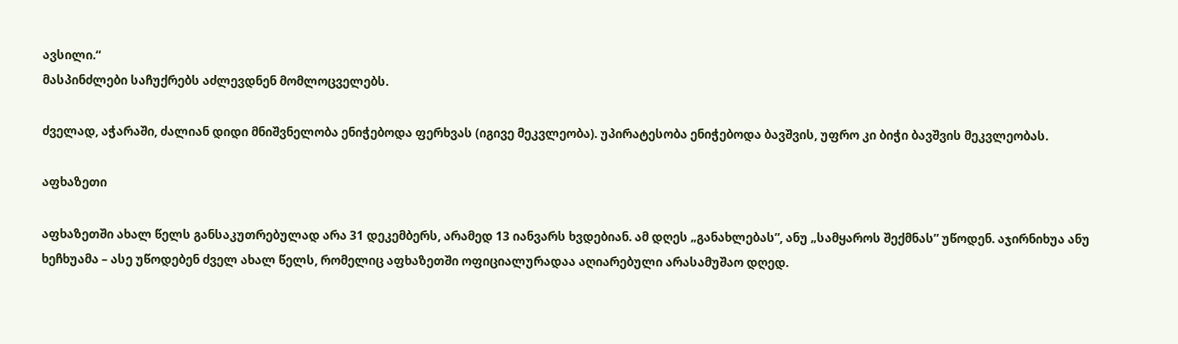ავსილი.“
მასპინძლები საჩუქრებს აძლევდნენ მომლოცველებს.

ძველად, აჭარაში, ძალიან დიდი მნიშვნელობა ენიჭებოდა ფერხვას (იგივე მეკვლეობა). უპირატესობა ენიჭებოდა ბავშვის, უფრო კი ბიჭი ბავშვის მეკვლეობას.

აფხაზეთი

აფხაზეთში ახალ წელს განსაკუთრებულად არა 31 დეკემბერს, არამედ 13 იანვარს ხვდებიან. ამ დღეს „განახლებას”, ანუ „სამყაროს შექმნას” უწოდენ. აჯირნიხუა ანუ ხეჩხუამა – ასე უწოდებენ ძველ ახალ წელს, რომელიც აფხაზეთში ოფიციალურადაა აღიარებული არასამუშაო დღედ.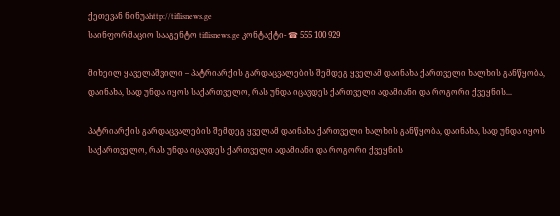ქეთევან ნინუაhttp://tiflisnews.ge
საინფორმაციო სააგენტო tiflisnews.ge კონტაქტი- ☎ 555 100 929

მიხეილ ყაველაშვილი – პატრიარქის გარდაცვალების შემდეგ ყველამ დაინახა ქართველი ხალხის განწყობა, დაინახა, სად უნდა იყოს საქართველო, რას უნდა იცავდეს ქართველი ადამიანი და როგორი ქვეყნის...

პატრიარქის გარდაცვალების შემდეგ ყველამ დაინახა ქართველი ხალხის განწყობა, დაინახა, სად უნდა იყოს საქართველო, რას უნდა იცავდეს ქართველი ადამიანი და როგორი ქვეყნის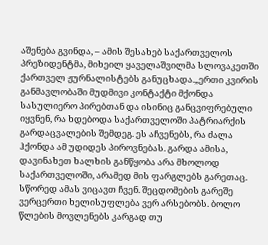აშენება გვინდა, – ამის შესახებ საქართველოს პრეზიდენტმა, მიხეილ ყაველაშვილმა სლოვაკეთში ქართველ ჟურნალისტებს განუცხადა.„ერთი კვირის განმავლობაში მუდმივი კონტაქტი მქონდა სასულიერო პირებთან და ისინიც განცვიფრებული იყვნენ, რა ხდებოდა საქართველოში პატრიარქის გარდაცვალების შემდეგ. ეს აჩვენებს, რა ძალა ჰქონდა ამ უდიდეს პიროვნებას. გარდა ამისა, დავინახეთ ხალხის განწყობა არა მხოლოდ საქართველოში, არამედ მის ფარგლებს გარეთაც. სწორედ ამას ვიცავთ ჩვენ. შეცდომების გარეშე ვერცერთი ხელისუფლება ვერ არსებობს. ბოლო წლების მოვლენებს კარგად თუ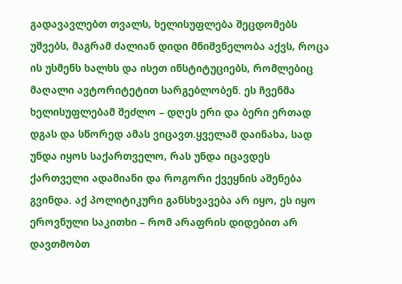გადავავლებთ თვალს, ხელისუფლება შეცდომებს უშვებს, მაგრამ ძალიან დიდი მნიშვნელობა აქვს, როცა ის უსმენს ხალხს და ისეთ ინსტიტუციებს, რომლებიც მაღალი ავტორიტეტით სარგებლობენ. ეს ჩვენმა ხელისუფლებამ შეძლო – დღეს ერი და ბერი ერთად დგას და სწორედ ამას ვიცავთ.ყველამ დაინახა, სად უნდა იყოს საქართველო, რას უნდა იცავდეს ქართველი ადამიანი და როგორი ქვეყნის აშენება გვინდა. აქ პოლიტიკური განსხვავება არ იყო, ეს იყო ეროვნული საკითხი – რომ არაფრის დიდებით არ დავთმობთ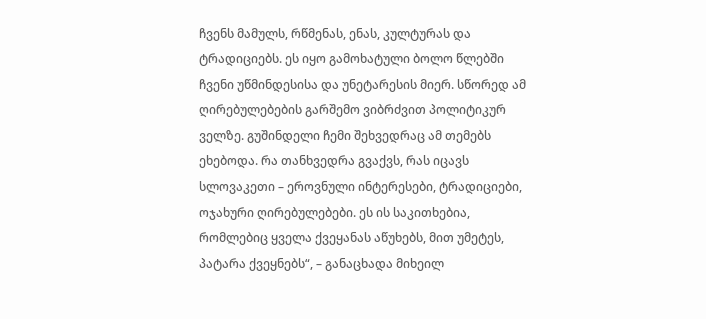ჩვენს მამულს, რწმენას, ენას, კულტურას და ტრადიციებს. ეს იყო გამოხატული ბოლო წლებში ჩვენი უწმინდესისა და უნეტარესის მიერ. სწორედ ამ ღირებულებების გარშემო ვიბრძვით პოლიტიკურ ველზე. გუშინდელი ჩემი შეხვედრაც ამ თემებს ეხებოდა. რა თანხვედრა გვაქვს, რას იცავს სლოვაკეთი – ეროვნული ინტერესები, ტრადიციები, ოჯახური ღირებულებები. ეს ის საკითხებია, რომლებიც ყველა ქვეყანას აწუხებს, მით უმეტეს, პატარა ქვეყნებს“, – განაცხადა მიხეილ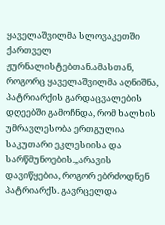ყაველაშვილმა სლოვაკეთში ქართველ ჟურნალისტებთან.ამასთან, როგორც ყაველაშვილმა აღნიშნა, პატრიარქის გარდაცვალების დღეებში გამოჩნდა, რომ ხალხის უმრავლესობა ერთგულია საკუთარი ეკლესიისა და სარწმუნოების.„არავის დავიწყებია, როგორ ებრძოდნენ პატრიარქს. გავრცელდა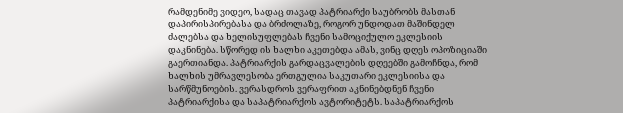რამდენიმე ვიდეო, სადაც თავად პატრიარქი საუბრობს მასთან დაპირისპირებასა და ბრძოლაზე, როგორ უნდოდათ მაშინდელ ძალებსა და ხელისუფლებას ჩვენი სამოციქულო ეკლესიის დაკნინება. სწორედ ის ხალხი აკეთებდა ამას, ვინც დღეს ოპოზიციაში გაერთიანდა. პატრიარქის გარდაცვალების დღეებში გამოჩნდა, რომ ხალხის უმრავლესობა ერთგულია საკუთარი ეკლესიისა და სარწმუნოების. ვერასდროს ვერაფრით აკნინებდნენ ჩვენი პატრიარქისა და საპატრიარქოს ავტორიტეტს. საპატრიარქოს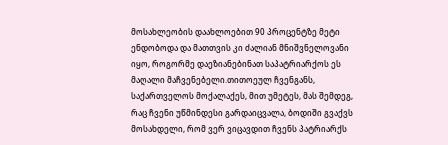მოსახლეობის დაახლოებით 90 პროცენტზე მეტი ენდობოდა და მათთვის კი ძალიან მნიშვნელოვანი იყო, როგორმე დაეზიანებინათ საპატრიარქოს ეს მაღალი მაჩვენებელი.თითოეულ ჩვენგანს, საქართველოს მოქალაქეს, მით უმეტეს, მას შემდეგ, რაც ჩვენი უწმინდესი გარდაიცვალა, ბოდიში გვაქვს მოსახდელი, რომ ვერ ვიცავდით ჩვენს პატრიარქს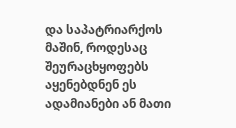და საპატრიარქოს მაშინ, როდესაც შეურაცხყოფებს აყენებდნენ ეს ადამიანები ან მათი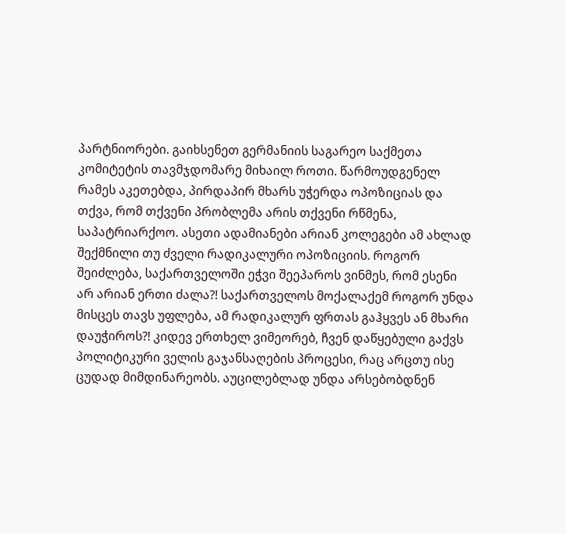პარტნიორები. გაიხსენეთ გერმანიის საგარეო საქმეთა კომიტეტის თავმჯდომარე მიხაილ როთი. წარმოუდგენელ რამეს აკეთებდა, პირდაპირ მხარს უჭერდა ოპოზიციას და თქვა, რომ თქვენი პრობლემა არის თქვენი რწმენა, საპატრიარქოო. ასეთი ადამიანები არიან კოლეგები ამ ახლად შექმნილი თუ ძველი რადიკალური ოპოზიციის. როგორ შეიძლება, საქართველოში ეჭვი შეეპაროს ვინმეს, რომ ესენი არ არიან ერთი ძალა?! საქართველოს მოქალაქემ როგორ უნდა მისცეს თავს უფლება, ამ რადიკალურ ფრთას გაჰყვეს ან მხარი დაუჭიროს?! კიდევ ერთხელ ვიმეორებ, ჩვენ დაწყებული გაქვს პოლიტიკური ველის გაჯანსაღების პროცესი, რაც არცთუ ისე ცუდად მიმდინარეობს. აუცილებლად უნდა არსებობდნენ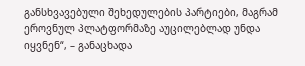განსხვავებული შეხედულების პარტიები, მაგრამ ეროვნულ პლატფორმაზე აუცილებლად უნდა იყვნენ“, – განაცხადა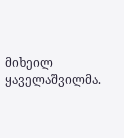მიხეილ ყაველაშვილმა.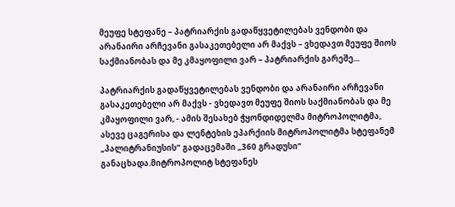მეუფე სტეფანე – პატრიარქის გადაწყვეტილებას ვენდობი და არანაირი არჩევანი გასაკეთებელი არ მაქვს – ვხედავთ მეუფე შიოს საქმიანობას და მე კმაყოფილი ვარ – პატრიარქის გარეშე...

პატრიარქის გადაწყვეტილებას ვენდობი და არანაირი არჩევანი გასაკეთებელი არ მაქვს - ვხედავთ მეუფე შიოს საქმიანობას და მე კმაყოფილი ვარ, - ამის შესახებ ჭყონდიდელმა მიტროპოლიტმა, ასევე ცაგერისა და ლენტეხის ეპარქიის მიტროპოლიტმა სტეფანემ „პალიტრანიუსის“ გადაცემაში „360 გრადუსი“ განაცხადა.მიტროპოლიტ სტეფანეს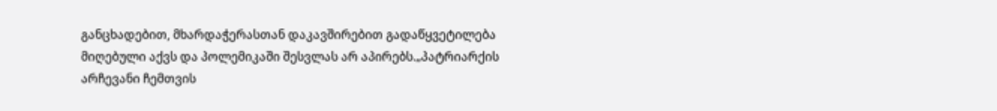განცხადებით, მხარდაჭერასთან დაკავშირებით გადაწყვეტილება მიღებული აქვს და პოლემიკაში შესვლას არ აპირებს.„პატრიარქის არჩევანი ჩემთვის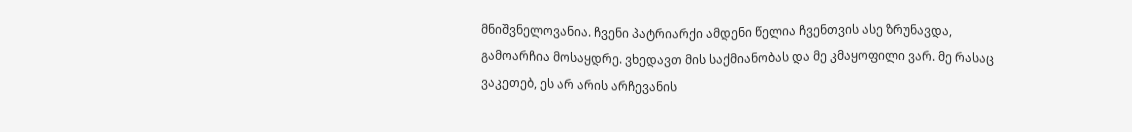მნიშვნელოვანია. ჩვენი პატრიარქი ამდენი წელია ჩვენთვის ასე ზრუნავდა, გამოარჩია მოსაყდრე. ვხედავთ მის საქმიანობას და მე კმაყოფილი ვარ. მე რასაც ვაკეთებ, ეს არ არის არჩევანის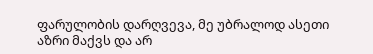ფარულობის დარღვევა, მე უბრალოდ ასეთი აზრი მაქვს და არ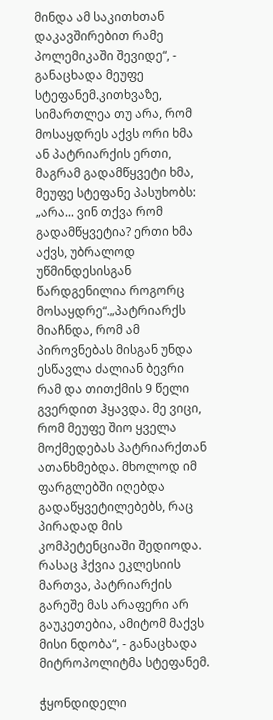მინდა ამ საკითხთან დაკავშირებით რამე პოლემიკაში შევიდე“, - განაცხადა მეუფე სტეფანემ.კითხვაზე, სიმართლეა თუ არა, რომ მოსაყდრეს აქვს ორი ხმა ან პატრიარქის ერთი, მაგრამ გადამწყვეტი ხმა, მეუფე სტეფანე პასუხობს: „არა... ვინ თქვა რომ გადამწყვეტია? ერთი ხმა აქვს, უბრალოდ უწმინდესისგან წარდგენილია როგორც მოსაყდრე“.„პატრიარქს მიაჩნდა, რომ ამ პიროვნებას მისგან უნდა ესწავლა ძალიან ბევრი რამ და თითქმის 9 წელი გვერდით ჰყავდა. მე ვიცი, რომ მეუფე შიო ყველა მოქმედებას პატრიარქთან ათანხმებდა. მხოლოდ იმ ფარგლებში იღებდა გადაწყვეტილებებს, რაც პირადად მის კომპეტენციაში შედიოდა. რასაც ჰქვია ეკლესიის მართვა, პატრიარქის გარეშე მას არაფერი არ გაუკეთებია, ამიტომ მაქვს მისი ნდობა“, - განაცხადა მიტროპოლიტმა სტეფანემ.

ჭყონდიდელი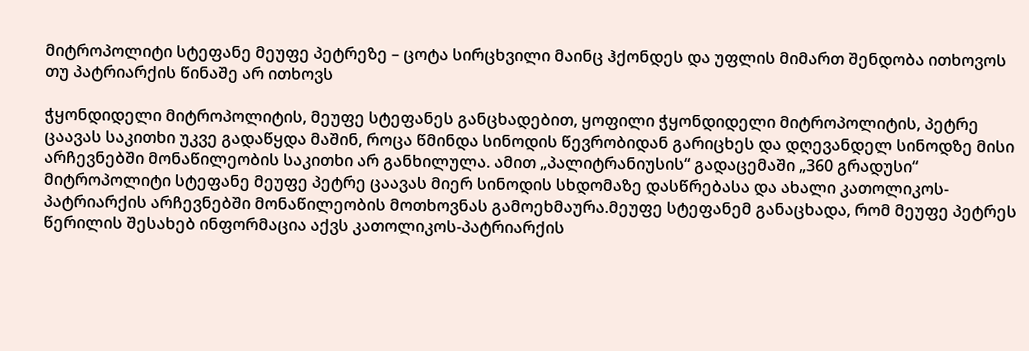მიტროპოლიტი სტეფანე მეუფე პეტრეზე – ცოტა სირცხვილი მაინც ჰქონდეს და უფლის მიმართ შენდობა ითხოვოს თუ პატრიარქის წინაშე არ ითხოვს

ჭყონდიდელი მიტროპოლიტის, მეუფე სტეფანეს განცხადებით, ყოფილი ჭყონდიდელი მიტროპოლიტის, პეტრე ცაავას საკითხი უკვე გადაწყდა მაშინ, როცა წმინდა სინოდის წევრობიდან გარიცხეს და დღევანდელ სინოდზე მისი არჩევნებში მონაწილეობის საკითხი არ განხილულა. ამით „პალიტრანიუსის“ გადაცემაში „360 გრადუსი“ მიტროპოლიტი სტეფანე მეუფე პეტრე ცაავას მიერ სინოდის სხდომაზე დასწრებასა და ახალი კათოლიკოს-პატრიარქის არჩევნებში მონაწილეობის მოთხოვნას გამოეხმაურა.მეუფე სტეფანემ განაცხადა, რომ მეუფე პეტრეს წერილის შესახებ ინფორმაცია აქვს კათოლიკოს-პატრიარქის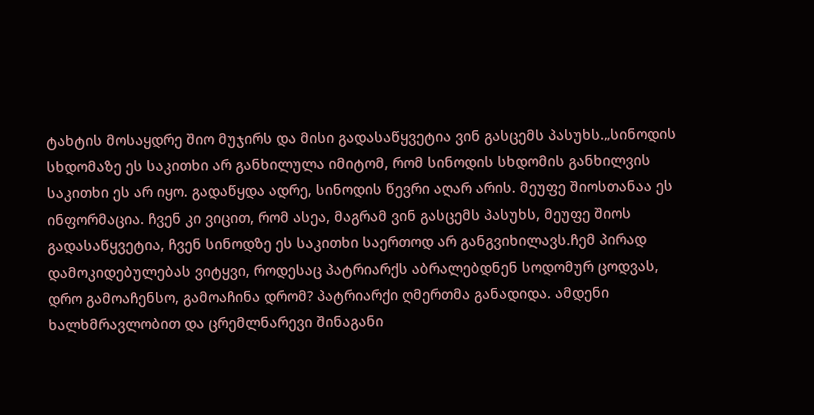ტახტის მოსაყდრე შიო მუჯირს და მისი გადასაწყვეტია ვინ გასცემს პასუხს.„სინოდის სხდომაზე ეს საკითხი არ განხილულა იმიტომ, რომ სინოდის სხდომის განხილვის საკითხი ეს არ იყო. გადაწყდა ადრე, სინოდის წევრი აღარ არის. მეუფე შიოსთანაა ეს ინფორმაცია. ჩვენ კი ვიცით, რომ ასეა, მაგრამ ვინ გასცემს პასუხს, მეუფე შიოს გადასაწყვეტია, ჩვენ სინოდზე ეს საკითხი საერთოდ არ განგვიხილავს.ჩემ პირად დამოკიდებულებას ვიტყვი, როდესაც პატრიარქს აბრალებდნენ სოდომურ ცოდვას, დრო გამოაჩენსო, გამოაჩინა დრომ? პატრიარქი ღმერთმა განადიდა. ამდენი ხალხმრავლობით და ცრემლნარევი შინაგანი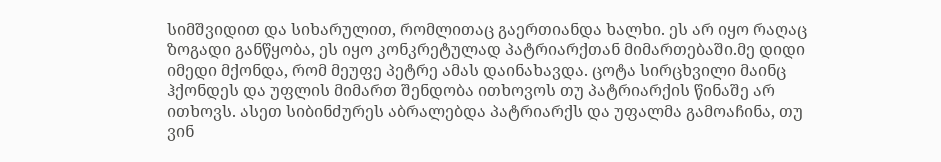სიმშვიდით და სიხარულით, რომლითაც გაერთიანდა ხალხი. ეს არ იყო რაღაც ზოგადი განწყობა, ეს იყო კონკრეტულად პატრიარქთან მიმართებაში.მე დიდი იმედი მქონდა, რომ მეუფე პეტრე ამას დაინახავდა. ცოტა სირცხვილი მაინც ჰქონდეს და უფლის მიმართ შენდობა ითხოვოს თუ პატრიარქის წინაშე არ ითხოვს. ასეთ სიბინძურეს აბრალებდა პატრიარქს და უფალმა გამოაჩინა, თუ ვინ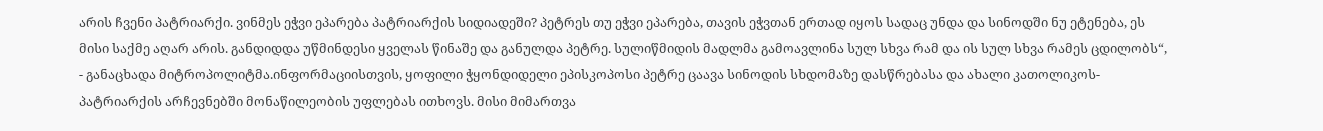არის ჩვენი პატრიარქი. ვინმეს ეჭვი ეპარება პატრიარქის სიდიადეში? პეტრეს თუ ეჭვი ეპარება, თავის ეჭვთან ერთად იყოს სადაც უნდა და სინოდში ნუ ეტენება, ეს მისი საქმე აღარ არის. განდიდდა უწმინდესი ყველას წინაშე და განულდა პეტრე. სულიწმიდის მადლმა გამოავლინა სულ სხვა რამ და ის სულ სხვა რამეს ცდილობს“, - განაცხადა მიტროპოლიტმა.ინფორმაციისთვის, ყოფილი ჭყონდიდელი ეპისკოპოსი პეტრე ცაავა სინოდის სხდომაზე დასწრებასა და ახალი კათოლიკოს-პატრიარქის არჩევნებში მონაწილეობის უფლებას ითხოვს. მისი მიმართვა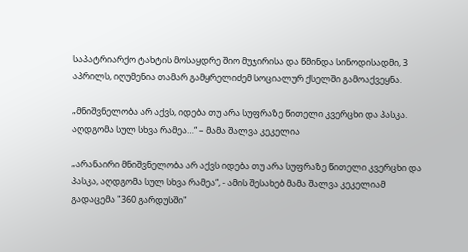საპატრიარქო ტახტის მოსაყდრე შიო მუჯირისა და წმინდა სინოდისადმი, 3 აპრილს, იღუმენია თამარ გამყრელიძემ სოციალურ ქსელში გამოაქვეყნა.

„მნიშვნელობა არ აქვს, იდება თუ არა სუფრაზე წითელი კვერცხი და პასკა. აღდგომა სულ სხვა რამეა…“ – მამა შალვა კეკელია

„არანაირი მნიშვნელობა არ აქვს იდება თუ არა სუფრაზე წითელი კვერცხი და პასკა, აღდგომა სულ სხვა რამეა“, - ამის შესახებ მამა შალვა კეკელიამ გადაცემა "360 გარდუსში"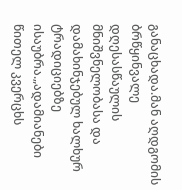განაცხადა.მან აღდგომის ბრწყინვალე დღესასწაულის მნიშვნელობასა და დამახინჯებულ ხალხურ ტრადიციებზე ისაუბრა.„ადამიანები წითელ კვერცხს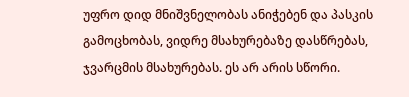უფრო დიდ მნიშვნელობას ანიჭებენ და პასკის გამოცხობას, ვიდრე მსახურებაზე დასწრებას, ჯვარცმის მსახურებას. ეს არ არის სწორი.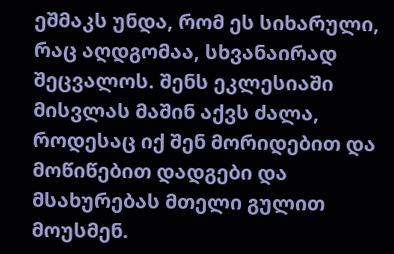ეშმაკს უნდა, რომ ეს სიხარული, რაც აღდგომაა, სხვანაირად შეცვალოს. შენს ეკლესიაში მისვლას მაშინ აქვს ძალა, როდესაც იქ შენ მორიდებით და მოწიწებით დადგები და მსახურებას მთელი გულით მოუსმენ.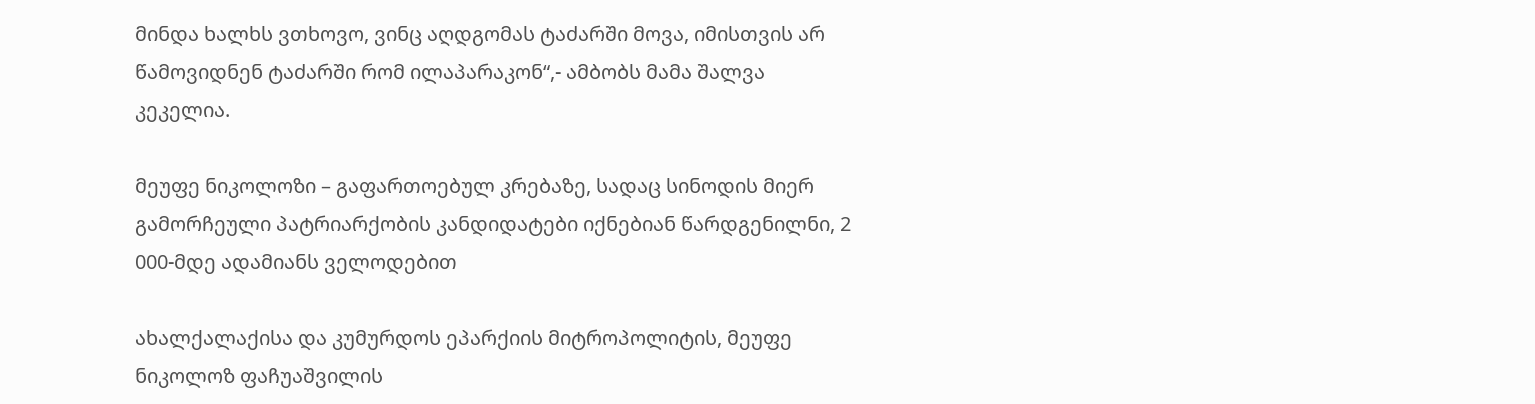მინდა ხალხს ვთხოვო, ვინც აღდგომას ტაძარში მოვა, იმისთვის არ წამოვიდნენ ტაძარში რომ ილაპარაკონ“,- ამბობს მამა შალვა კეკელია.

მეუფე ნიკოლოზი – გაფართოებულ კრებაზე, სადაც სინოდის მიერ გამორჩეული პატრიარქობის კანდიდატები იქნებიან წარდგენილნი, 2 000-მდე ადამიანს ველოდებით

ახალქალაქისა და კუმურდოს ეპარქიის მიტროპოლიტის, მეუფე ნიკოლოზ ფაჩუაშვილის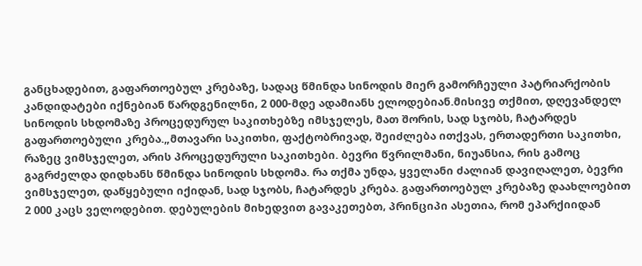განცხადებით, გაფართოებულ კრებაზე, სადაც წმინდა სინოდის მიერ გამორჩეული პატრიარქობის კანდიდატები იქნებიან წარდგენილნი, 2 000-მდე ადამიანს ელოდებიან.მისივე თქმით, დღევანდელ სინოდის სხდომაზე პროცედურულ საკითხებზე იმსჯელეს, მათ შორის, სად სჯობს, ჩატარდეს გაფართოებული კრება.„მთავარი საკითხი, ფაქტობრივად, შეიძლება ითქვას, ერთადერთი საკითხი, რაზეც ვიმსჯელეთ, არის პროცედურული საკითხები. ბევრი წვრილმანი, ნიუანსია, რის გამოც გაგრძელდა დიდხანს წმინდა სინოდის სხდომა. რა თქმა უნდა, ყველანი ძალიან დავიღალეთ, ბევრი ვიმსჯელეთ, დაწყებული იქიდან, სად სჯობს, ჩატარდეს კრება. გაფართოებულ კრებაზე დაახლოებით 2 000 კაცს ველოდებით. დებულების მიხედვით გავაკეთებთ, პრინციპი ასეთია, რომ ეპარქიიდან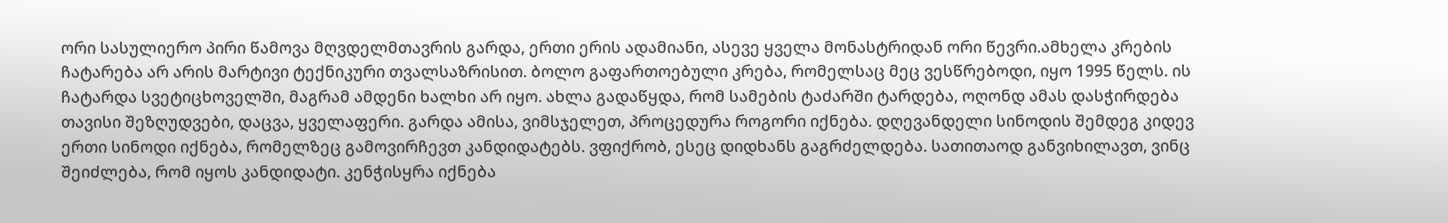ორი სასულიერო პირი წამოვა მღვდელმთავრის გარდა, ერთი ერის ადამიანი, ასევე ყველა მონასტრიდან ორი წევრი.ამხელა კრების ჩატარება არ არის მარტივი ტექნიკური თვალსაზრისით. ბოლო გაფართოებული კრება, რომელსაც მეც ვესწრებოდი, იყო 1995 წელს. ის ჩატარდა სვეტიცხოველში, მაგრამ ამდენი ხალხი არ იყო. ახლა გადაწყდა, რომ სამების ტაძარში ტარდება, ოღონდ ამას დასჭირდება თავისი შეზღუდვები, დაცვა, ყველაფერი. გარდა ამისა, ვიმსჯელეთ, პროცედურა როგორი იქნება. დღევანდელი სინოდის შემდეგ კიდევ ერთი სინოდი იქნება, რომელზეც გამოვირჩევთ კანდიდატებს. ვფიქრობ, ესეც დიდხანს გაგრძელდება. სათითაოდ განვიხილავთ, ვინც შეიძლება, რომ იყოს კანდიდატი. კენჭისყრა იქნება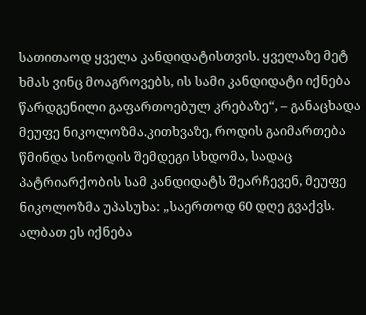სათითაოდ ყველა კანდიდატისთვის. ყველაზე მეტ ხმას ვინც მოაგროვებს, ის სამი კანდიდატი იქნება წარდგენილი გაფართოებულ კრებაზე“, – განაცხადა მეუფე ნიკოლოზმა.კითხვაზე, როდის გაიმართება წმინდა სინოდის შემდეგი სხდომა, სადაც პატრიარქობის სამ კანდიდატს შეარჩევენ, მეუფე ნიკოლოზმა უპასუხა: „საერთოდ 60 დღე გვაქვს. ალბათ ეს იქნება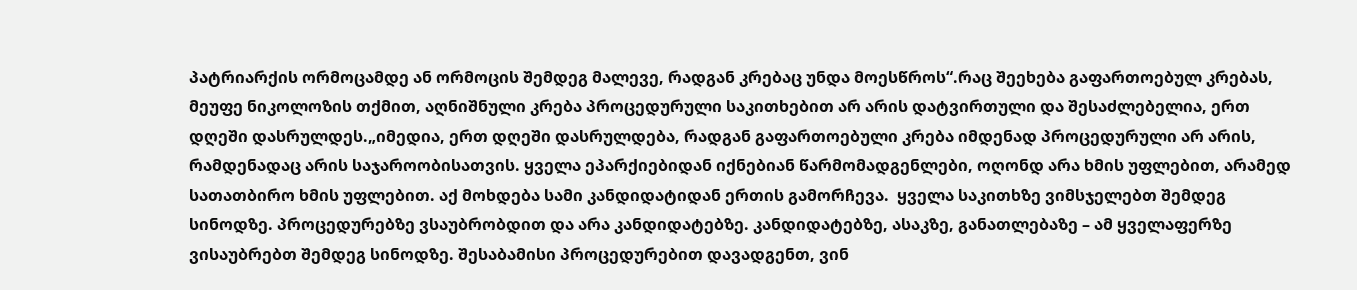პატრიარქის ორმოცამდე ან ორმოცის შემდეგ მალევე, რადგან კრებაც უნდა მოესწროს“.რაც შეეხება გაფართოებულ კრებას, მეუფე ნიკოლოზის თქმით, აღნიშნული კრება პროცედურული საკითხებით არ არის დატვირთული და შესაძლებელია, ერთ დღეში დასრულდეს.„იმედია, ერთ დღეში დასრულდება, რადგან გაფართოებული კრება იმდენად პროცედურული არ არის, რამდენადაც არის საჯაროობისათვის. ყველა ეპარქიებიდან იქნებიან წარმომადგენლები, ოღონდ არა ხმის უფლებით, არამედ სათათბირო ხმის უფლებით. აქ მოხდება სამი კანდიდატიდან ერთის გამორჩევა.  ყველა საკითხზე ვიმსჯელებთ შემდეგ სინოდზე. პროცედურებზე ვსაუბრობდით და არა კანდიდატებზე. კანდიდატებზე, ასაკზე, განათლებაზე – ამ ყველაფერზე ვისაუბრებთ შემდეგ სინოდზე. შესაბამისი პროცედურებით დავადგენთ, ვინ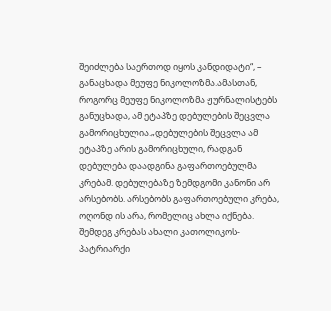შეიძლება საერთოდ იყოს კანდიდატი“, – განაცხადა მეუფე ნიკოლოზმა.ამასთან, როგორც მეუფე ნიკოლოზმა ჟურნალისტებს განუცხადა, ამ ეტაპზე დებულების შეცვლა გამორიცხულია.„დებულების შეცვლა ამ ეტაპზე არის გამორიცხული, რადგან დებულება დაადგინა გაფართოებულმა კრებამ. დებულებაზე ზემდგომი კანონი არ არსებობს. არსებობს გაფართოებული კრება, ოღონდ ის არა, რომელიც ახლა იქნება. შემდეგ კრებას ახალი კათოლიკოს-პატრიარქი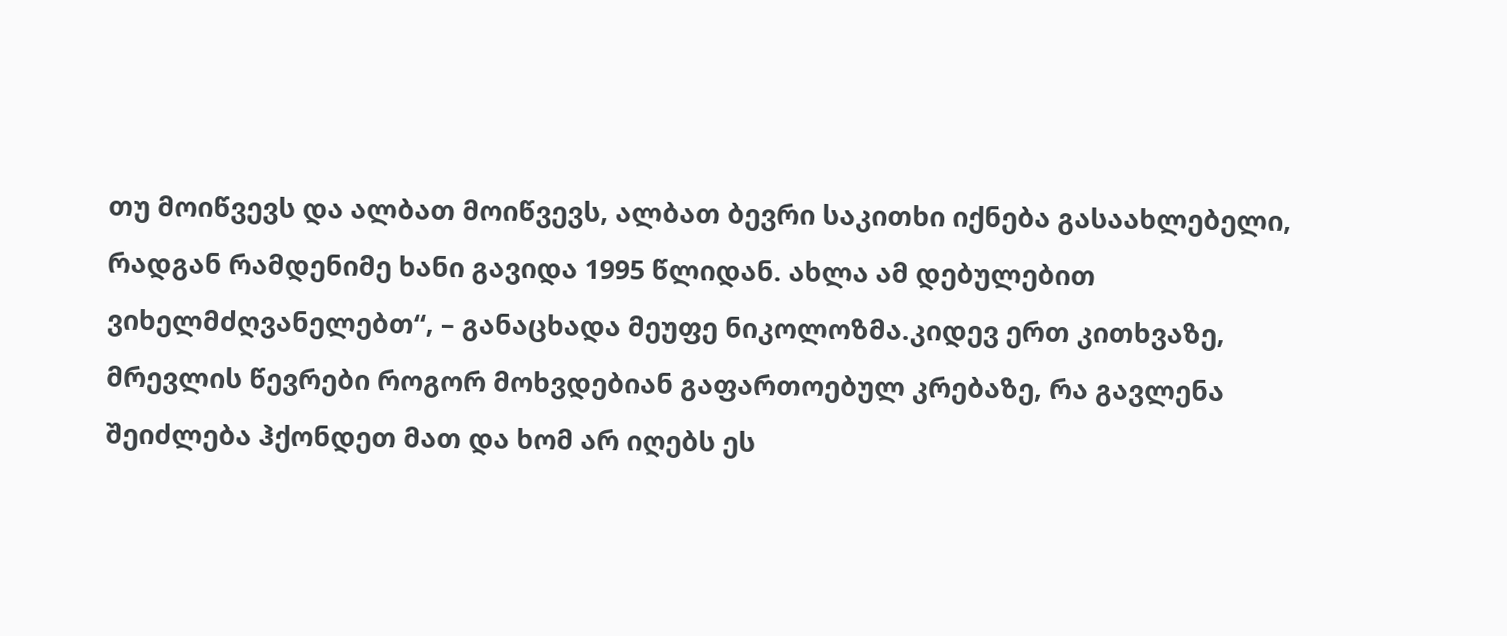თუ მოიწვევს და ალბათ მოიწვევს, ალბათ ბევრი საკითხი იქნება გასაახლებელი, რადგან რამდენიმე ხანი გავიდა 1995 წლიდან. ახლა ამ დებულებით ვიხელმძღვანელებთ“, – განაცხადა მეუფე ნიკოლოზმა.კიდევ ერთ კითხვაზე, მრევლის წევრები როგორ მოხვდებიან გაფართოებულ კრებაზე, რა გავლენა შეიძლება ჰქონდეთ მათ და ხომ არ იღებს ეს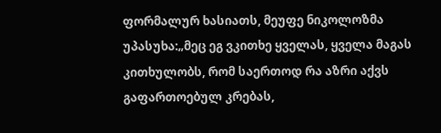ფორმალურ ხასიათს, მეუფე ნიკოლოზმა უპასუხა:„მეც ეგ ვკითხე ყველას, ყველა მაგას კითხულობს, რომ საერთოდ რა აზრი აქვს გაფართოებულ კრებას,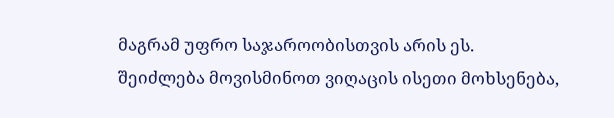მაგრამ უფრო საჯაროობისთვის არის ეს. შეიძლება მოვისმინოთ ვიღაცის ისეთი მოხსენება,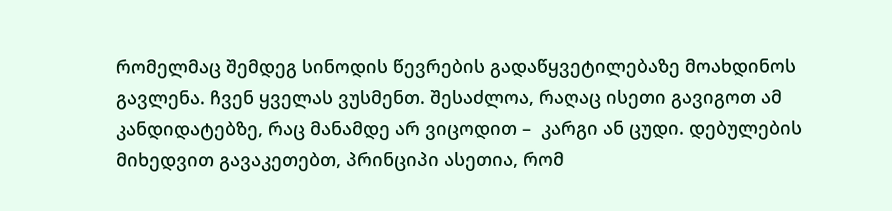რომელმაც შემდეგ სინოდის წევრების გადაწყვეტილებაზე მოახდინოს გავლენა. ჩვენ ყველას ვუსმენთ. შესაძლოა, რაღაც ისეთი გავიგოთ ამ კანდიდატებზე, რაც მანამდე არ ვიცოდით –  კარგი ან ცუდი. დებულების მიხედვით გავაკეთებთ, პრინციპი ასეთია, რომ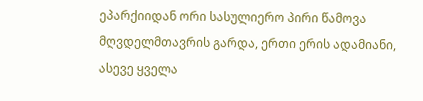ეპარქიიდან ორი სასულიერო პირი წამოვა მღვდელმთავრის გარდა, ერთი ერის ადამიანი, ასევე ყველა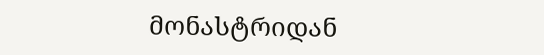მონასტრიდან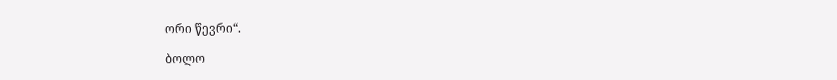ორი წევრი“.

ბოლო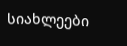სიახლეები